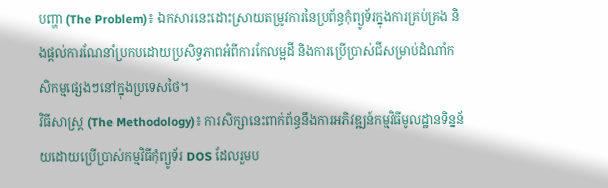បញ្ហា (The Problem)៖ ឯកសារនេះដោះស្រាយតម្រូវការនៃប្រព័ន្ធកុំព្យូទ័រក្នុងការគ្រប់គ្រង និងផ្តល់ការណែនាំប្រកបដោយប្រសិទ្ធភាពអំពីការកែលម្អដី និងការប្រើប្រាស់ជីសម្រាប់ដំណាំកសិកម្មផ្សេងៗនៅក្នុងប្រទេសថៃ។
វិធីសាស្ត្រ (The Methodology)៖ ការសិក្សានេះពាក់ព័ន្ធនឹងការអភិវឌ្ឍន៍កម្មវិធីមូលដ្ឋានទិន្នន័យដោយប្រើប្រាស់កម្មវិធីកុំព្យូទ័រ DOS ដែលរួមប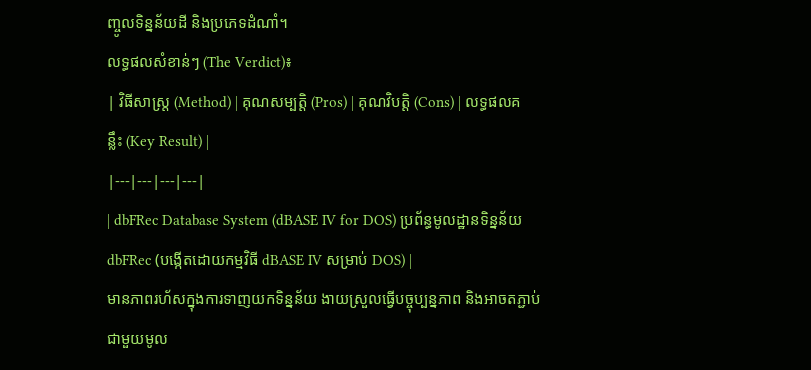ញ្ចូលទិន្នន័យដី និងប្រភេទដំណាំ។
លទ្ធផលសំខាន់ៗ (The Verdict)៖
| វិធីសាស្ត្រ (Method) | គុណសម្បត្តិ (Pros) | គុណវិបត្តិ (Cons) | លទ្ធផលគន្លឹះ (Key Result) |
|---|---|---|---|
| dbFRec Database System (dBASE IV for DOS) ប្រព័ន្ធមូលដ្ឋានទិន្នន័យ dbFRec (បង្កើតដោយកម្មវិធី dBASE IV សម្រាប់ DOS) |
មានភាពរហ័សក្នុងការទាញយកទិន្នន័យ ងាយស្រួលធ្វើបច្ចុប្បន្នភាព និងអាចតភ្ជាប់ជាមួយមូល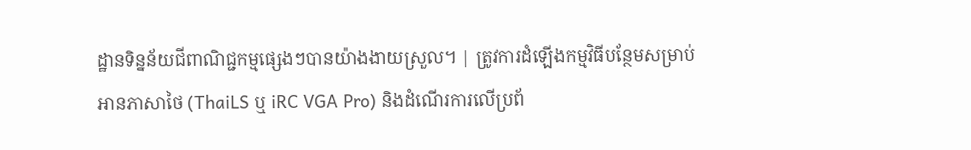ដ្ឋានទិន្នន័យជីពាណិជ្ជកម្មផ្សេងៗបានយ៉ាងងាយស្រួល។ | ត្រូវការដំឡើងកម្មវិធីបន្ថែមសម្រាប់អានភាសាថៃ (ThaiLS ឬ iRC VGA Pro) និងដំណើរការលើប្រព័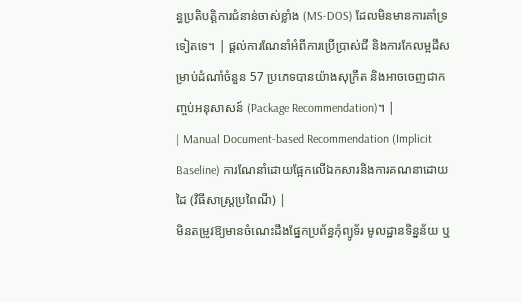ន្ធប្រតិបត្តិការជំនាន់ចាស់ខ្លាំង (MS-DOS) ដែលមិនមានការគាំទ្រទៀតទេ។ | ផ្តល់ការណែនាំអំពីការប្រើប្រាស់ជី និងការកែលម្អដីសម្រាប់ដំណាំចំនួន 57 ប្រភេទបានយ៉ាងសុក្រឹត និងអាចចេញជាកញ្ចប់អនុសាសន៍ (Package Recommendation)។ |
| Manual Document-based Recommendation (Implicit Baseline) ការណែនាំដោយផ្អែកលើឯកសារនិងការគណនាដោយដៃ (វិធីសាស្ត្រប្រពៃណី) |
មិនតម្រូវឱ្យមានចំណេះដឹងផ្នែកប្រព័ន្ធកុំព្យូទ័រ មូលដ្ឋានទិន្នន័យ ឬ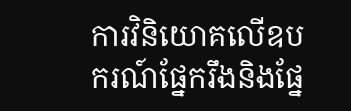ការវិនិយោគលើឧបករណ៍ផ្នែករឹងនិងផ្នែ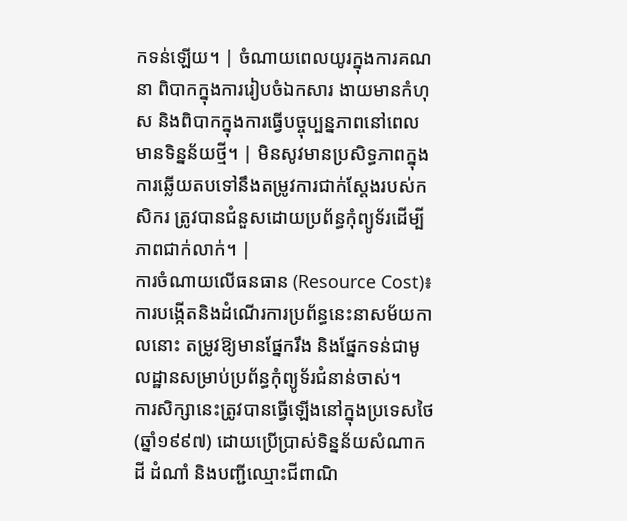កទន់ឡើយ។ | ចំណាយពេលយូរក្នុងការគណនា ពិបាកក្នុងការរៀបចំឯកសារ ងាយមានកំហុស និងពិបាកក្នុងការធ្វើបច្ចុប្បន្នភាពនៅពេលមានទិន្នន័យថ្មី។ | មិនសូវមានប្រសិទ្ធភាពក្នុងការឆ្លើយតបទៅនឹងតម្រូវការជាក់ស្តែងរបស់កសិករ ត្រូវបានជំនួសដោយប្រព័ន្ធកុំព្យូទ័រដើម្បីភាពជាក់លាក់។ |
ការចំណាយលើធនធាន (Resource Cost)៖ ការបង្កើតនិងដំណើរការប្រព័ន្ធនេះនាសម័យកាលនោះ តម្រូវឱ្យមានផ្នែករឹង និងផ្នែកទន់ជាមូលដ្ឋានសម្រាប់ប្រព័ន្ធកុំព្យូទ័រជំនាន់ចាស់។
ការសិក្សានេះត្រូវបានធ្វើឡើងនៅក្នុងប្រទេសថៃ (ឆ្នាំ១៩៩៧) ដោយប្រើប្រាស់ទិន្នន័យសំណាកដី ដំណាំ និងបញ្ជីឈ្មោះជីពាណិ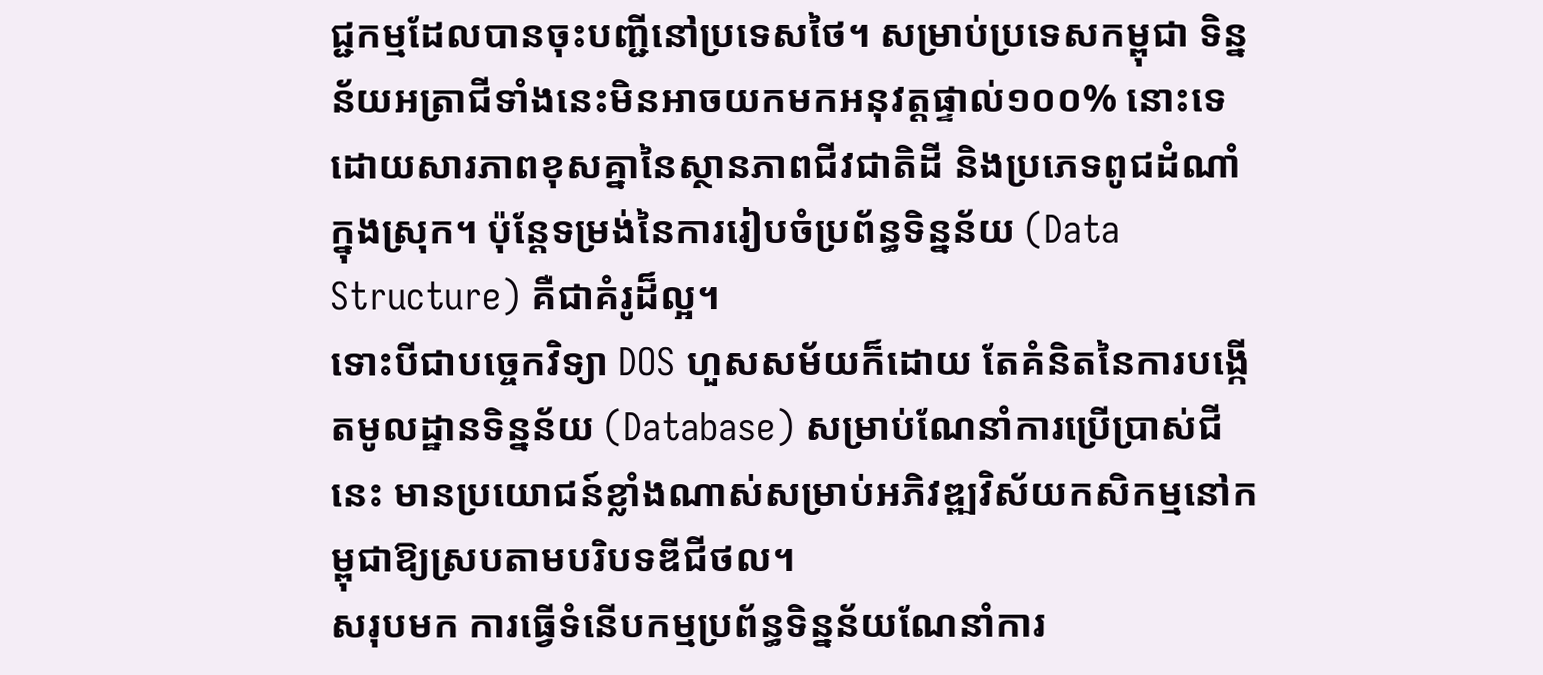ជ្ជកម្មដែលបានចុះបញ្ជីនៅប្រទេសថៃ។ សម្រាប់ប្រទេសកម្ពុជា ទិន្នន័យអត្រាជីទាំងនេះមិនអាចយកមកអនុវត្តផ្ទាល់១០០% នោះទេ ដោយសារភាពខុសគ្នានៃស្ថានភាពជីវជាតិដី និងប្រភេទពូជដំណាំក្នុងស្រុក។ ប៉ុន្តែទម្រង់នៃការរៀបចំប្រព័ន្ធទិន្នន័យ (Data Structure) គឺជាគំរូដ៏ល្អ។
ទោះបីជាបច្ចេកវិទ្យា DOS ហួសសម័យក៏ដោយ តែគំនិតនៃការបង្កើតមូលដ្ឋានទិន្នន័យ (Database) សម្រាប់ណែនាំការប្រើប្រាស់ជីនេះ មានប្រយោជន៍ខ្លាំងណាស់សម្រាប់អភិវឌ្ឍវិស័យកសិកម្មនៅកម្ពុជាឱ្យស្របតាមបរិបទឌីជីថល។
សរុបមក ការធ្វើទំនើបកម្មប្រព័ន្ធទិន្នន័យណែនាំការ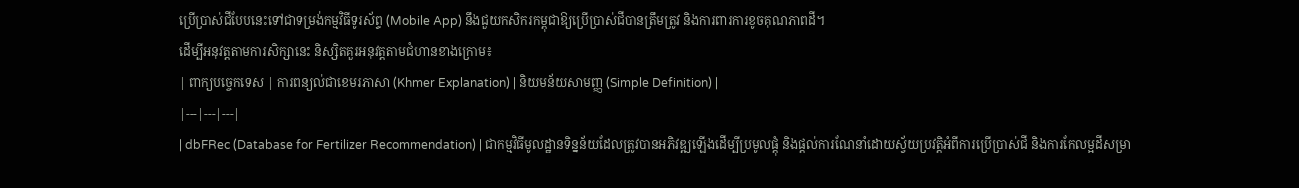ប្រើប្រាស់ជីបែបនេះទៅជាទម្រង់កម្មវិធីទូរស័ព្ទ (Mobile App) នឹងជួយកសិករកម្ពុជាឱ្យប្រើប្រាស់ជីបានត្រឹមត្រូវ និងការពារការខូចគុណភាពដី។
ដើម្បីអនុវត្តតាមការសិក្សានេះ និស្សិតគួរអនុវត្តតាមជំហានខាងក្រោម៖
| ពាក្យបច្ចេកទេស | ការពន្យល់ជាខេមរភាសា (Khmer Explanation) | និយមន័យសាមញ្ញ (Simple Definition) |
|---|---|---|
| dbFRec (Database for Fertilizer Recommendation) | ជាកម្មវិធីមូលដ្ឋានទិន្នន័យដែលត្រូវបានអភិវឌ្ឍឡើងដើម្បីប្រមូលផ្តុំ និងផ្តល់ការណែនាំដោយស្វ័យប្រវត្តិអំពីការប្រើប្រាស់ជី និងការកែលម្អដីសម្រា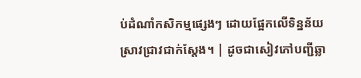ប់ដំណាំកសិកម្មផ្សេងៗ ដោយផ្អែកលើទិន្នន័យស្រាវជ្រាវជាក់ស្តែង។ | ដូចជាសៀវភៅបញ្ជីឆ្លា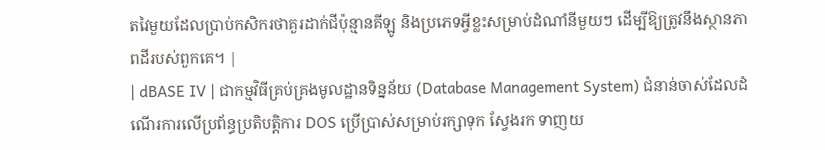តវៃមួយដែលប្រាប់កសិករថាគួរដាក់ជីប៉ុន្មានគីឡូ និងប្រភេទអ្វីខ្លះសម្រាប់ដំណាំនីមួយៗ ដើម្បីឱ្យត្រូវនឹងស្ថានភាពដីរបស់ពួកគេ។ |
| dBASE IV | ជាកម្មវិធីគ្រប់គ្រងមូលដ្ឋានទិន្នន័យ (Database Management System) ជំនាន់ចាស់ដែលដំណើរការលើប្រព័ន្ធប្រតិបត្តិការ DOS ប្រើប្រាស់សម្រាប់រក្សាទុក ស្វែងរក ទាញយ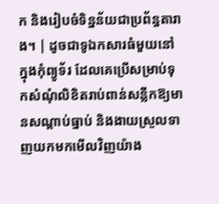ក និងរៀបចំទិន្នន័យជាប្រព័ន្ធតារាង។ | ដូចជាទូឯកសារធំមួយនៅក្នុងកុំព្យូទ័រ ដែលគេប្រើសម្រាប់ទុកសំណុំលិខិតរាប់ពាន់សន្លឹកឱ្យមានសណ្តាប់ធ្នាប់ និងងាយស្រួលទាញយកមកមើលវិញយ៉ាង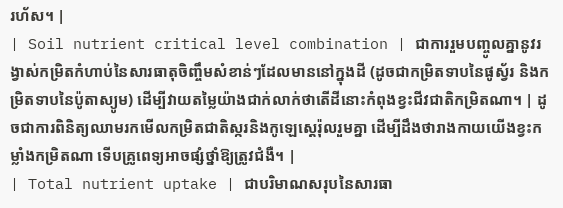រហ័ស។ |
| Soil nutrient critical level combination | ជាការរួមបញ្ចូលគ្នានូវរង្វាស់កម្រិតកំហាប់នៃសារធាតុចិញ្ចឹមសំខាន់ៗដែលមាននៅក្នុងដី (ដូចជាកម្រិតទាបនៃផូស្វ័រ និងកម្រិតទាបនៃប៉ូតាស្យូម) ដើម្បីវាយតម្លៃយ៉ាងជាក់លាក់ថាតើដីនោះកំពុងខ្វះជីវជាតិកម្រិតណា។ | ដូចជាការពិនិត្យឈាមរកមើលកម្រិតជាតិស្ករនិងកូឡេស្តេរ៉ុលរួមគ្នា ដើម្បីដឹងថារាងកាយយើងខ្វះកម្លាំងកម្រិតណា ទើបគ្រូពេទ្យអាចផ្សំថ្នាំឱ្យត្រូវជំងឺ។ |
| Total nutrient uptake | ជាបរិមាណសរុបនៃសារធា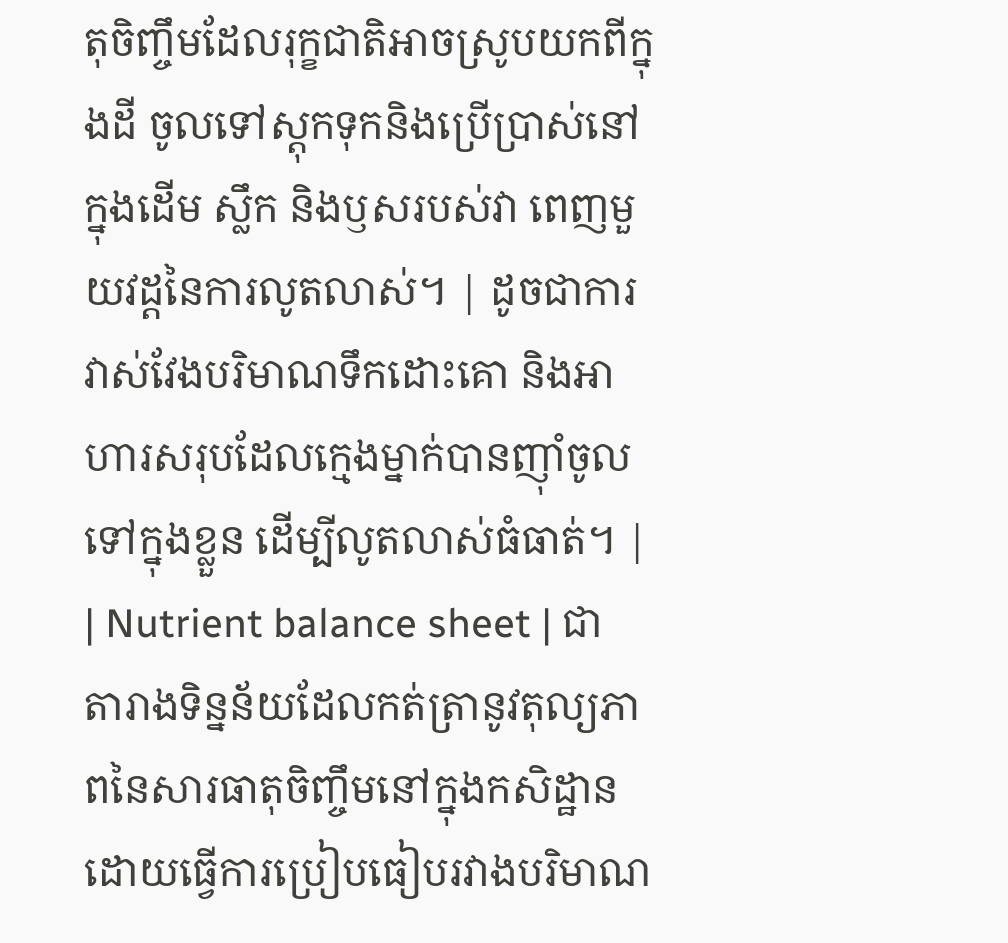តុចិញ្ចឹមដែលរុក្ខជាតិអាចស្រូបយកពីក្នុងដី ចូលទៅស្តុកទុកនិងប្រើប្រាស់នៅក្នុងដើម ស្លឹក និងឫសរបស់វា ពេញមួយវដ្តនៃការលូតលាស់។ | ដូចជាការវាស់វែងបរិមាណទឹកដោះគោ និងអាហារសរុបដែលក្មេងម្នាក់បានញ៉ាំចូលទៅក្នុងខ្លួន ដើម្បីលូតលាស់ធំធាត់។ |
| Nutrient balance sheet | ជាតារាងទិន្នន័យដែលកត់ត្រានូវតុល្យភាពនៃសារធាតុចិញ្ចឹមនៅក្នុងកសិដ្ឋាន ដោយធ្វើការប្រៀបធៀបរវាងបរិមាណ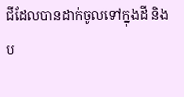ជីដែលបានដាក់ចូលទៅក្នុងដី និងប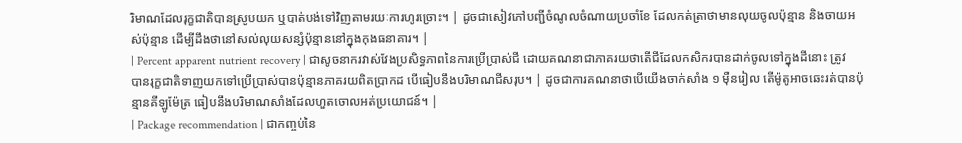រិមាណដែលរុក្ខជាតិបានស្រូបយក ឬបាត់បង់ទៅវិញតាមរយៈការហូរច្រោះ។ | ដូចជាសៀវភៅបញ្ជីចំណូលចំណាយប្រចាំខែ ដែលកត់ត្រាថាមានលុយចូលប៉ុន្មាន និងចាយអស់ប៉ុន្មាន ដើម្បីដឹងថានៅសល់លុយសន្សំប៉ុន្មាននៅក្នុងកុងធនាគារ។ |
| Percent apparent nutrient recovery | ជាសូចនាករវាស់វែងប្រសិទ្ធភាពនៃការប្រើប្រាស់ជី ដោយគណនាជាភាគរយថាតើជីដែលកសិករបានដាក់ចូលទៅក្នុងដីនោះ ត្រូវបានរុក្ខជាតិទាញយកទៅប្រើប្រាស់បានប៉ុន្មានភាគរយពិតប្រាកដ បើធៀបនឹងបរិមាណជីសរុប។ | ដូចជាការគណនាថាបើយើងចាក់សាំង ១ ម៉ឺនរៀល តើម៉ូតូអាចឆេះរត់បានប៉ុន្មានគីឡូម៉ែត្រ ធៀបនឹងបរិមាណសាំងដែលហួតចោលអត់ប្រយោជន៍។ |
| Package recommendation | ជាកញ្ចប់នៃ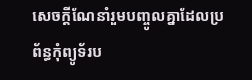សេចក្តីណែនាំរួមបញ្ចូលគ្នាដែលប្រព័ន្ធកុំព្យូទ័រប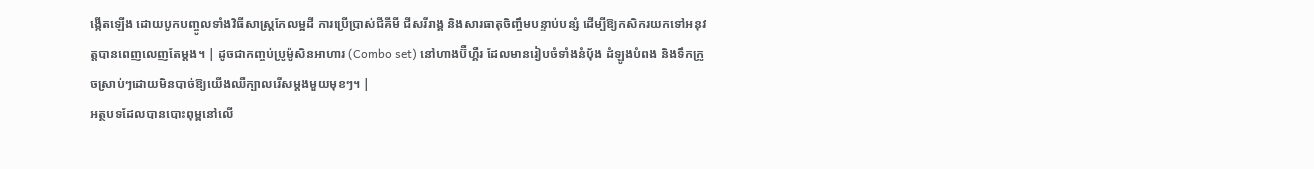ង្កើតឡើង ដោយបូកបញ្ចូលទាំងវិធីសាស្ត្រកែលម្អដី ការប្រើប្រាស់ជីគីមី ជីសរីរាង្គ និងសារធាតុចិញ្ចឹមបន្ទាប់បន្សំ ដើម្បីឱ្យកសិករយកទៅអនុវត្តបានពេញលេញតែម្តង។ | ដូចជាកញ្ចប់ប្រូម៉ូសិនអាហារ (Combo set) នៅហាងប៊ឺហ្គឺរ ដែលមានរៀបចំទាំងនំប៉័ង ដំឡូងបំពង និងទឹកក្រូចស្រាប់ៗដោយមិនបាច់ឱ្យយើងឈឺក្បាលរើសម្តងមួយមុខៗ។ |
អត្ថបទដែលបានបោះពុម្ពនៅលើ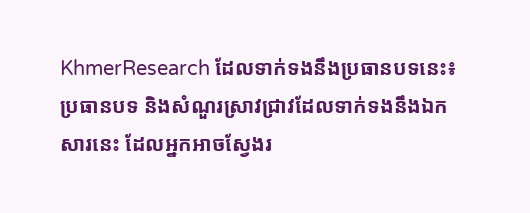KhmerResearch ដែលទាក់ទងនឹងប្រធានបទនេះ៖
ប្រធានបទ និងសំណួរស្រាវជ្រាវដែលទាក់ទងនឹងឯកសារនេះ ដែលអ្នកអាចស្វែងរ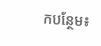កបន្ថែម៖